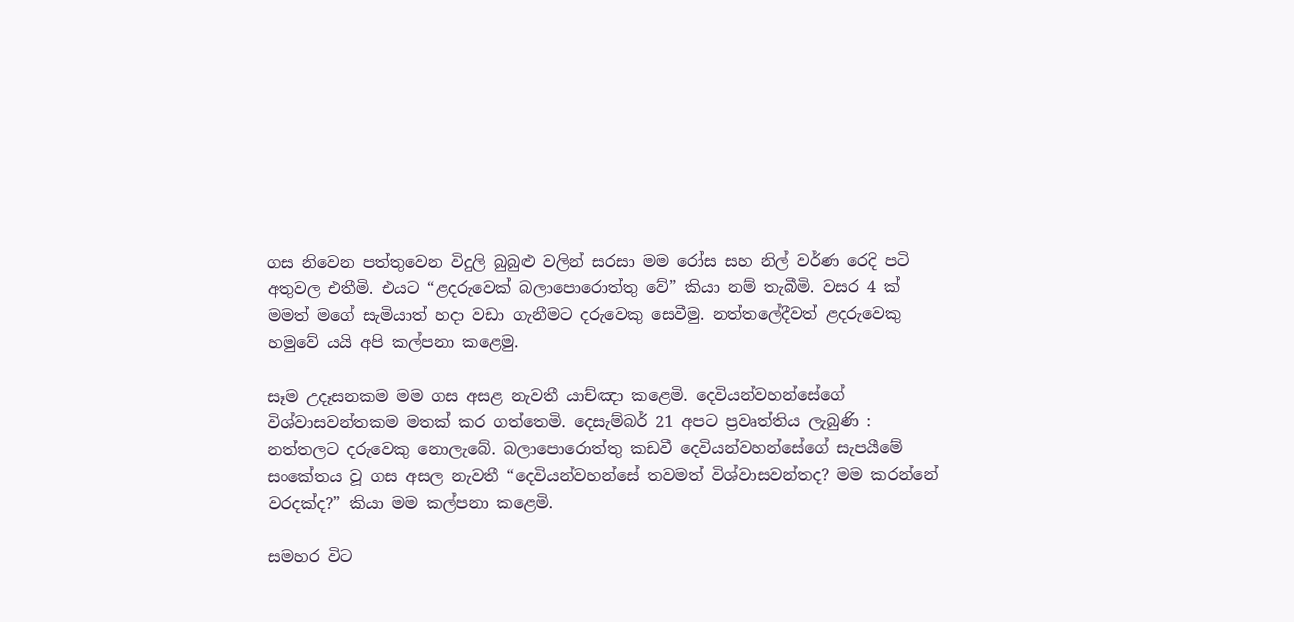ගස නිවෙන පත්තුවෙන විදුලි බුබුළු වලින් සරසා මම රෝස සහ නිල් වර්ණ රෙදි පටි අතුවල එතීමි. එයට “ළදරුවෙක් බලාපොරොත්තු වේ” කියා නම් තැබීමි. වසර 4 ක් මමත් මගේ සැමියාත් හදා වඩා ගැනීමට දරුවෙකු සෙවීමු. නත්තලේදීවත් ළදරුවෙකු හමුවේ යයි අපි කල්පනා කළෙමු.

සෑම උදෑසනකම මම ගස අසළ නැවතී යාච්ඤා කළෙමි. දෙවියන්වහන්සේගේ විශ්වාසවන්තකම මතක් කර ගත්තෙමි. දෙසැම්බර් 21 අපට ප්‍රවෘත්තිය ලැබුණි : නත්තලට දරුවෙකු නොලැබේ. බලාපොරොත්තු කඩවී දෙවියන්වහන්සේගේ සැපයීමේ සංකේතය වූ ගස අසල නැවතී “දෙවියන්වහන්සේ තවමත් විශ්වාසවන්තද? මම කරන්නේ වරදක්ද?” කියා මම කල්පනා කළෙමි.

සමහර විට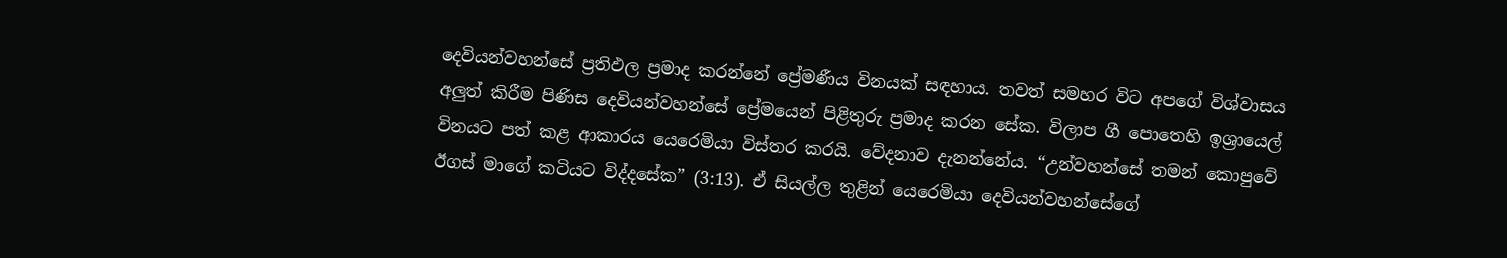දෙවියන්වහන්සේ ප්‍රතිඵල ප්‍රමාද කරන්නේ ප්‍රේමණීය විනයක් සඳහාය. තවත් සමහර විට අපගේ විශ්වාසය අලුත් කිරීම පිණිස දෙවියන්වහන්සේ ප්‍රේමයෙන් පිළිතුරු ප්‍රමාද කරන සේක. විලාප ගී පොතෙහි ඉශ්‍රායෙල් විනයට පත් කළ ආකාරය යෙරෙමියා විස්තර කරයි. වේදනාව දැනන්නේය. “උන්වහන්සේ තමන් කොපුවේ ඊගස් මාගේ කටියට විද්දසේක” (3:13). ඒ සියල්ල තුළින් යෙරෙමියා දෙවියන්වහන්සේගේ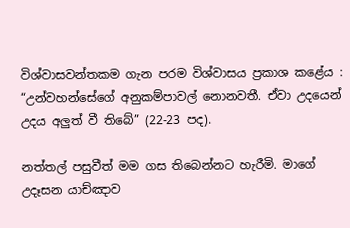විශ්වාසවන්තකම ගැන පරම විශ්වාසය ප්‍රකාශ කළේය : “උන්වහන්සේගේ අනුකම්පාවල් නොනවතී. ඒවා උදයෙන් උදය අලුත් වී තිබේ” (22-23 පද).

නත්තල් පසුවීත් මම ගස තිබෙන්නට හැරීමි. මාගේ උදෑසන යාච්ඤාව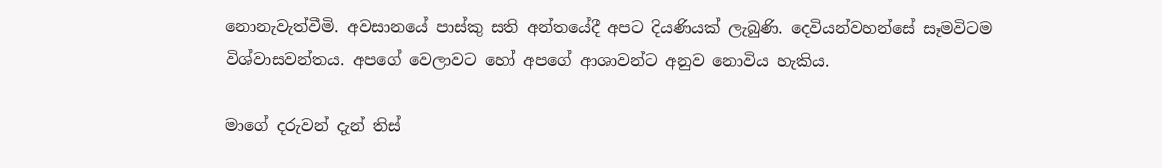නොනැවැත්වීමි. අවසානයේ පාස්කු සති අන්තයේදී අපට දියණියක් ලැබුණි. දෙවියන්වහන්සේ සෑමවිටම විශ්වාසවන්තය. අපගේ වෙලාවට හෝ අපගේ ආශාවන්ට අනුව නොවිය හැකිය.

මාගේ දරුවන් දැන් තිස්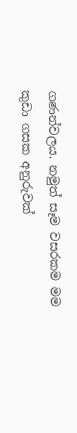ගණන්වලය. නමුත් සෑම වසරකම මම කුඩා ගසක අනුරුවක්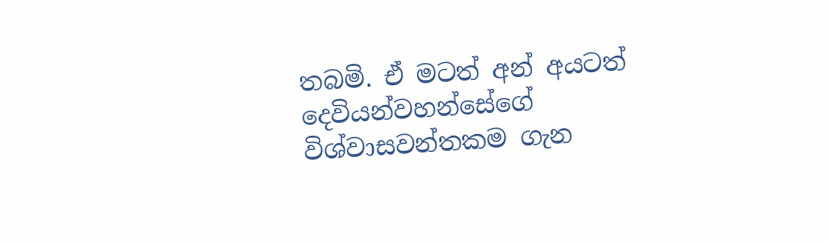තබමි. ඒ මටත් අන් අයටත් දෙවියන්වහන්සේගේ විශ්වාසවන්තකම ගැන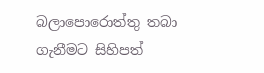බලාපොරොත්තු තබා ගැනීමට සිහිපත්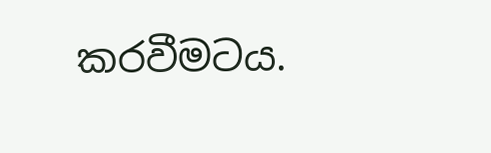කරවීමටය.